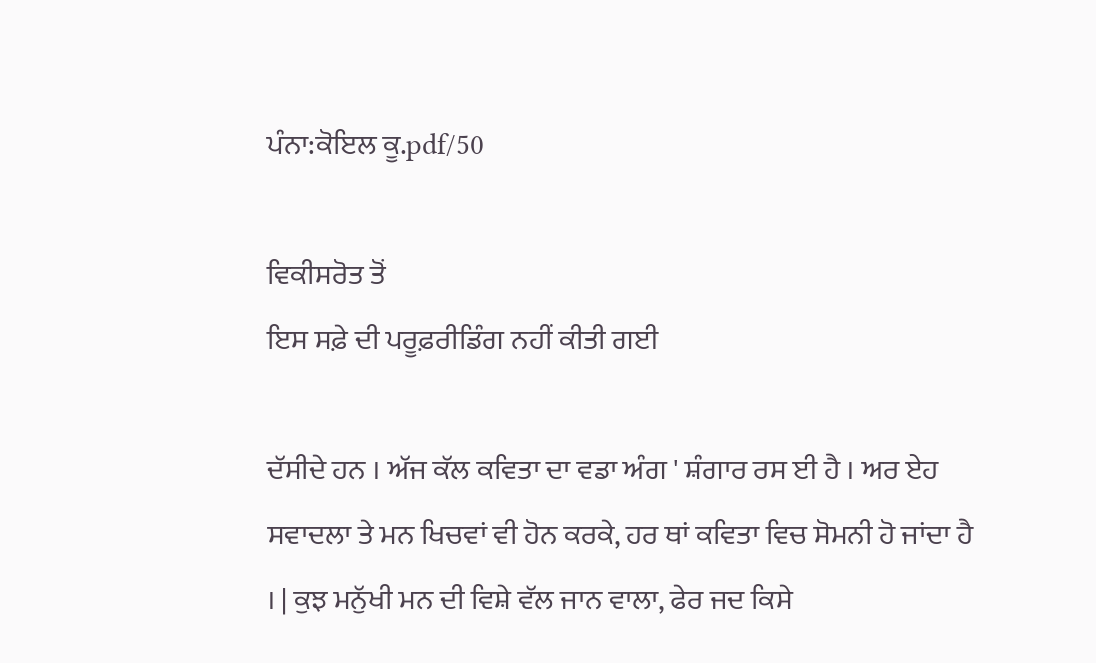ਪੰਨਾ:ਕੋਇਲ ਕੂ.pdf/50

ਵਿਕੀਸਰੋਤ ਤੋਂ
ਇਸ ਸਫ਼ੇ ਦੀ ਪਰੂਫ਼ਰੀਡਿੰਗ ਨਹੀਂ ਕੀਤੀ ਗਈ

ਦੱਸੀਦੇ ਹਨ । ਅੱਜ ਕੱਲ ਕਵਿਤਾ ਦਾ ਵਡਾ ਅੰਗ ' ਸ਼ੰਗਾਰ ਰਸ ਈ ਹੈ । ਅਰ ਏਹ ਸਵਾਦਲਾ ਤੇ ਮਨ ਖਿਚਵਾਂ ਵੀ ਹੋਨ ਕਰਕੇ, ਹਰ ਥਾਂ ਕਵਿਤਾ ਵਿਚ ਸੋਮਨੀ ਹੋ ਜਾਂਦਾ ਹੈ । | ਕੁਝ ਮਨੁੱਖੀ ਮਨ ਦੀ ਵਿਸ਼ੇ ਵੱਲ ਜਾਨ ਵਾਲਾ, ਫੇਰ ਜਦ ਕਿਸੇ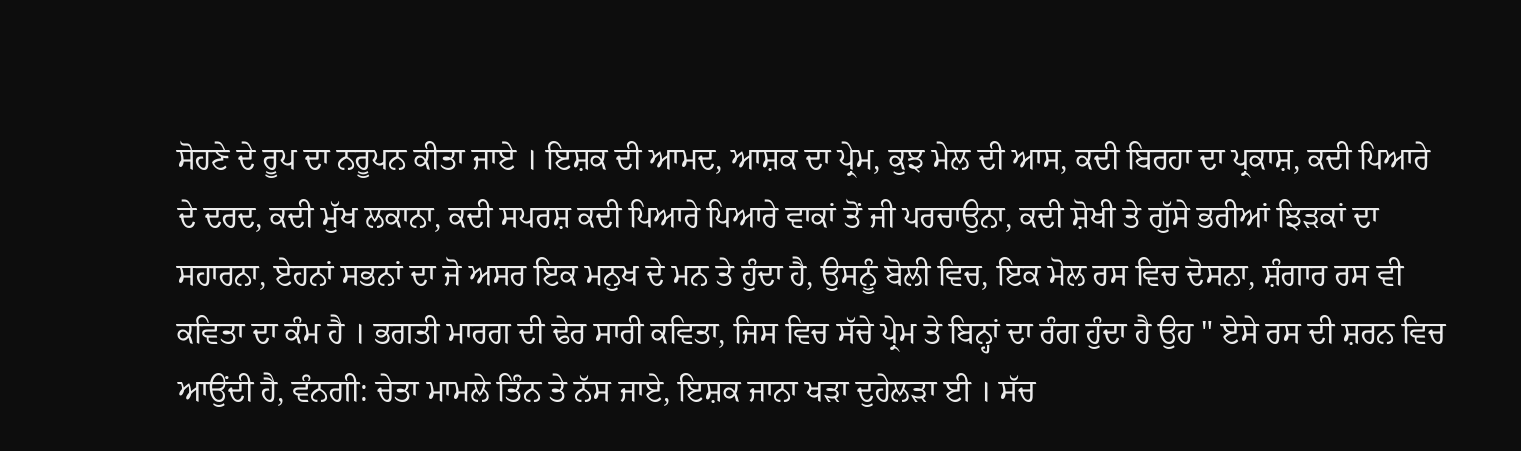ਸੋਹਣੇ ਦੇ ਰੂਪ ਦਾ ਨਰੂਪਨ ਕੀਤਾ ਜਾਏ । ਇਸ਼ਕ ਦੀ ਆਮਦ, ਆਸ਼ਕ ਦਾ ਪ੍ਰੇਮ, ਕੁਝ ਮੇਲ ਦੀ ਆਸ, ਕਦੀ ਬਿਰਹਾ ਦਾ ਪ੍ਰਕਾਸ਼, ਕਦੀ ਪਿਆਰੇ ਦੇ ਦਰਦ, ਕਦੀ ਮੁੱਖ ਲਕਾਨਾ, ਕਦੀ ਸਪਰਸ਼ ਕਦੀ ਪਿਆਰੇ ਪਿਆਰੇ ਵਾਕਾਂ ਤੋਂ ਜੀ ਪਰਚਾਉਨਾ, ਕਦੀ ਸ਼ੋਖੀ ਤੇ ਗੁੱਸੇ ਭਰੀਆਂ ਝਿੜਕਾਂ ਦਾ ਸਹਾਰਨਾ, ਏਹਨਾਂ ਸਭਨਾਂ ਦਾ ਜੋ ਅਸਰ ਇਕ ਮਨੁਖ ਦੇ ਮਨ ਤੇ ਹੁੰਦਾ ਹੈ, ਉਸਨੂੰ ਬੋਲੀ ਵਿਚ, ਇਕ ਮੋਲ ਰਸ ਵਿਚ ਦੋਸਨਾ, ਸ਼ੰਗਾਰ ਰਸ ਵੀ ਕਵਿਤਾ ਦਾ ਕੰਮ ਹੈ । ਭਗਤੀ ਮਾਰਗ ਦੀ ਢੇਰ ਸਾਰੀ ਕਵਿਤਾ, ਜਿਸ ਵਿਚ ਸੱਚੇ ਪ੍ਰੇਮ ਤੇ ਬਿਨ੍ਹਾਂ ਦਾ ਰੰਗ ਹੁੰਦਾ ਹੈ ਉਹ " ਏਸੇ ਰਸ ਦੀ ਸ਼ਰਨ ਵਿਚ ਆਉਂਦੀ ਹੈ, ਵੰਨਗੀ: ਚੇਤਾ ਮਾਮਲੇ ਤਿੰਨ ਤੇ ਨੱਸ ਜਾਏ, ਇਸ਼ਕ ਜਾਨਾ ਖੜਾ ਦੁਹੇਲੜਾ ਈ । ਸੱਚ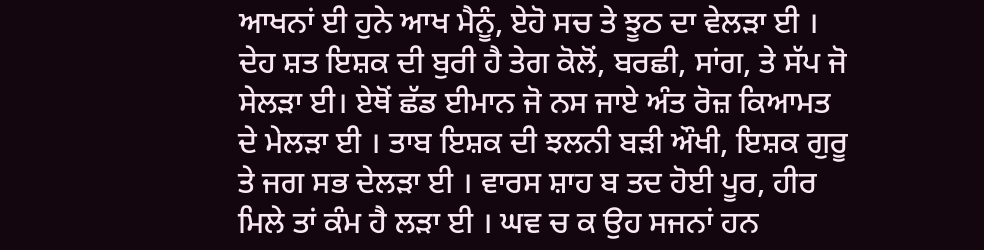ਆਖਨਾਂ ਈ ਹੁਨੇ ਆਖ ਮੈਨੂੰ, ਏਹੋ ਸਚ ਤੇ ਝੂਠ ਦਾ ਵੇਲੜਾ ਈ । ਦੇਹ ਸ਼ਤ ਇਸ਼ਕ ਦੀ ਬੁਰੀ ਹੈ ਤੇਗ ਕੋਲੋਂ, ਬਰਛੀ, ਸਾਂਗ, ਤੇ ਸੱਪ ਜੋ ਸੇਲੜਾ ਈ। ਏਥੋਂ ਛੱਡ ਈਮਾਨ ਜੋ ਨਸ ਜਾਏ ਅੰਤ ਰੋਜ਼ ਕਿਆਮਤ ਦੇ ਮੇਲੜਾ ਈ । ਤਾਬ ਇਸ਼ਕ ਦੀ ਝਲਨੀ ਬੜੀ ਔਖੀ, ਇਸ਼ਕ ਗੁਰੂ ਤੇ ਜਗ ਸਭ ਦੇਲੜਾ ਈ । ਵਾਰਸ ਸ਼ਾਹ ਬ ਤਦ ਹੋਈ ਪੂਰ, ਹੀਰ ਮਿਲੇ ਤਾਂ ਕੰਮ ਹੈ ਲੜਾ ਈ । ਘਵ ਚ ਕ ਉਹ ਸਜਨਾਂ ਹਨ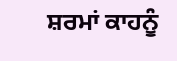ਸ਼ਰਮਾਂ ਕਾਹਨੂੰ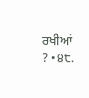ਰਖੀਆਂ ? •੪੮.